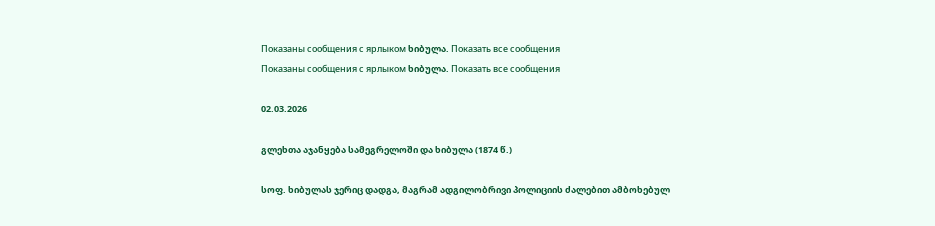Показаны сообщения с ярлыком ხიბულა. Показать все сообщения
Показаны сообщения с ярлыком ხიბულა. Показать все сообщения

02.03.2026

გლეხთა აჯანყება სამეგრელოში და ხიბულა (1874 წ.)

სოფ. ხიბულას ჯერიც დადგა, მაგრამ ადგილობრივი პოლიციის ძალებით ამბოხებულ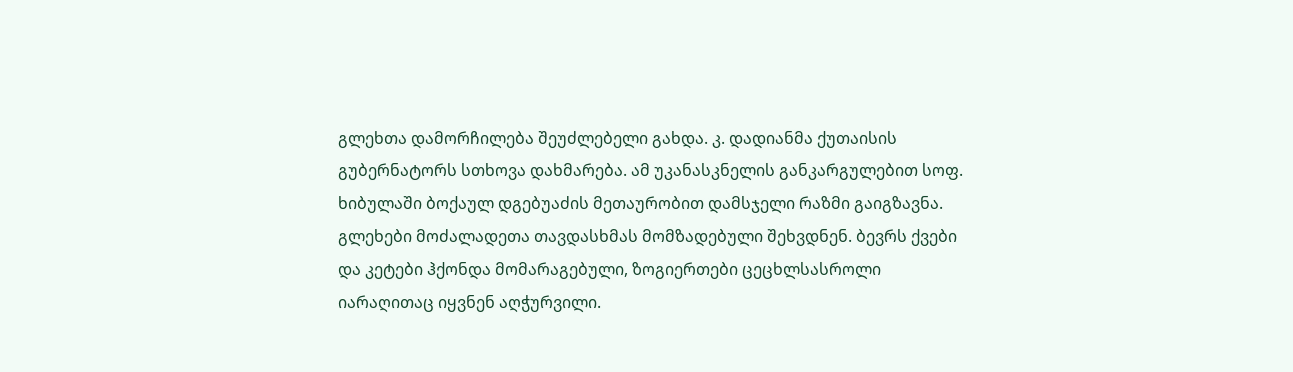გლეხთა დამორჩილება შეუძლებელი გახდა. კ. დადიანმა ქუთაისის გუბერნატორს სთხოვა დახმარება. ამ უკანასკნელის განკარგულებით სოფ. ხიბულაში ბოქაულ დგებუაძის მეთაურობით დამსჯელი რაზმი გაიგზავნა. გლეხები მოძალადეთა თავდასხმას მომზადებული შეხვდნენ. ბევრს ქვები და კეტები ჰქონდა მომარაგებული, ზოგიერთები ცეცხლსასროლი იარაღითაც იყვნენ აღჭურვილი.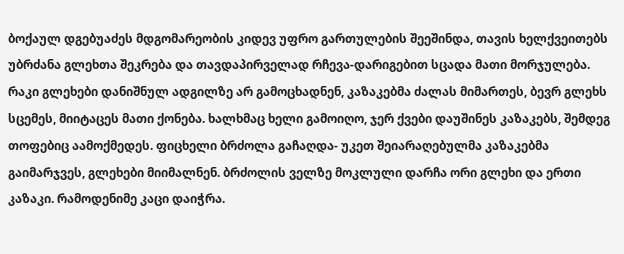ბოქაულ დგებუაძეს მდგომარეობის კიდევ უფრო გართულების შეეშინდა, თავის ხელქვეითებს უბრძანა გლეხთა შეკრება და თავდაპირველად რჩევა-დარიგებით სცადა მათი მორჯულება. რაკი გლეხები დანიშნულ ადგილზე არ გამოცხადნენ, კაზაკებმა ძალას მიმართეს, ბევრ გლეხს სცემეს, მიიტაცეს მათი ქონება. ხალხმაც ხელი გამოიღო, ჯერ ქვები დაუშინეს კაზაკებს, შემდეგ თოფებიც აამოქმედეს. ფიცხელი ბრძოლა გაჩაღდა- უკეთ შეიარაღებულმა კაზაკებმა გაიმარჯვეს, გლეხები მიიმალნენ. ბრძოლის ველზე მოკლული დარჩა ორი გლეხი და ერთი კაზაკი. რამოდენიმე კაცი დაიჭრა.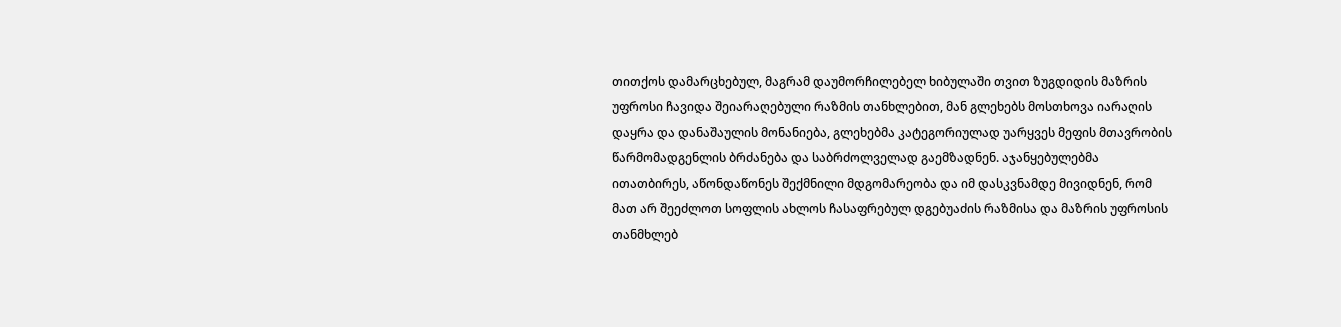თითქოს დამარცხებულ, მაგრამ დაუმორჩილებელ ხიბულაში თვით ზუგდიდის მაზრის უფროსი ჩავიდა შეიარაღებული რაზმის თანხლებით, მან გლეხებს მოსთხოვა იარაღის დაყრა და დანაშაულის მონანიება, გლეხებმა კატეგორიულად უარყვეს მეფის მთავრობის წარმომადგენლის ბრძანება და საბრძოლველად გაემზადნენ. აჯანყებულებმა ითათბირეს, აწონდაწონეს შექმნილი მდგომარეობა და იმ დასკვნამდე მივიდნენ, რომ მათ არ შეეძლოთ სოფლის ახლოს ჩასაფრებულ დგებუაძის რაზმისა და მაზრის უფროსის თანმხლებ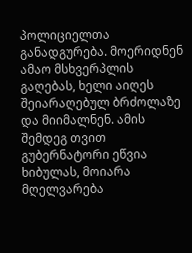პოლიციელთა განადგურება. მოერიდნენ ამაო მსხვერპლის გაღებას, ხელი აიღეს შეიარაღებულ ბრძოლაზე და მიიმალნენ. ამის შემდეგ თვით გუბერნატორი ეწვია ხიბულას, მოიარა მღელვარება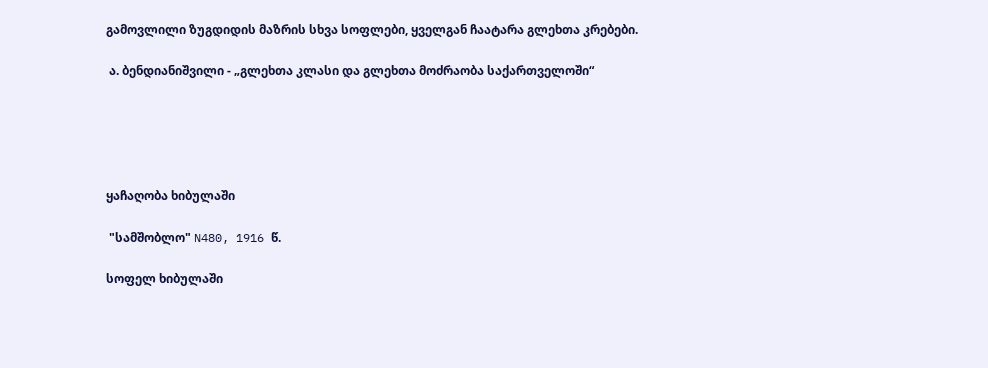გამოვლილი ზუგდიდის მაზრის სხვა სოფლები, ყველგან ჩაატარა გლეხთა კრებები.

 ა. ბენდიანიშვილი - „გლეხთა კლასი და გლეხთა მოძრაობა საქართველოში“





ყაჩაღობა ხიბულაში

 "სამშობლო" N480, 1916 წ.

სოფელ ხიბულაში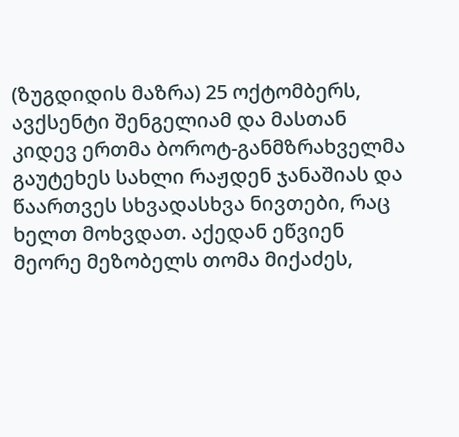(ზუგდიდის მაზრა) 25 ოქტომბერს, ავქსენტი შენგელიამ და მასთან კიდევ ერთმა ბოროტ-განმზრახველმა გაუტეხეს სახლი რაჟდენ ჯანაშიას და წაართვეს სხვადასხვა ნივთები, რაც ხელთ მოხვდათ. აქედან ეწვიენ მეორე მეზობელს თომა მიქაძეს,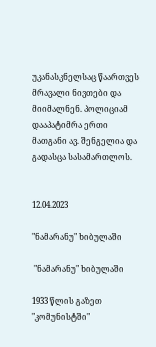უკანასკნელსაც წაართვეს მრავალი ნივთები და მიიმალნენ. პოლიციამ დააპატიმრა ერთი მათგანი ავ. შენგელია და გადასცა სასამართლოს.


12.04.2023

"ნამარანუ" ხიბულაში

 "ნამარანუ" ხიბულაში

1933 წლის გაზეთ "კომუნისტში"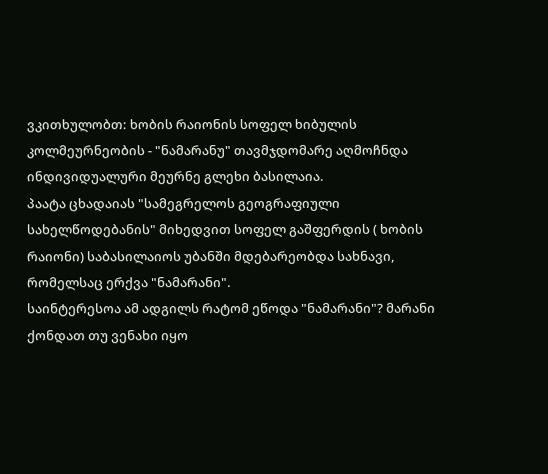ვკითხულობთ: ხობის რაიონის სოფელ ხიბულის კოლმეურნეობის - "ნამარანუ" თავმჯდომარე აღმოჩნდა ინდივიდუალური მეურნე გლეხი ბასილაია.
პაატა ცხადაიას "სამეგრელოს გეოგრაფიული სახელწოდებანის" მიხედვით სოფელ გაშფერდის ( ხობის რაიონი) საბასილაიოს უბანში მდებარეობდა სახნავი, რომელსაც ერქვა "ნამარანი".
საინტერესოა ამ ადგილს რატომ ეწოდა "ნამარანი"? მარანი ქონდათ თუ ვენახი იყო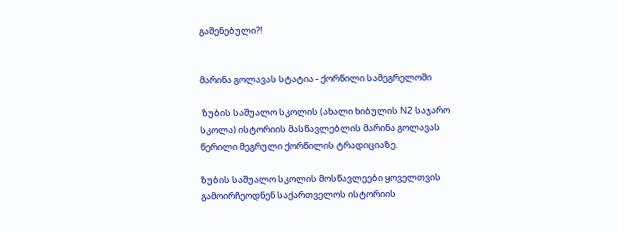გაშენებული?!


მარინა გოლავას სტატია - ქორწილი სამეგრელოში

 ზუბის საშუალო სკოლის (ახალი ხიბულის N2 საჯარო სკოლა) ისტორიის მასწავლებლის მარინა გოლავას წერილი მეგრული ქორწილის ტრადიციაზე.

ზუბის საშუალო სკოლის მოსწავლეები ყოველთვის გამოირჩეოდნენ საქართველოს ისტორიის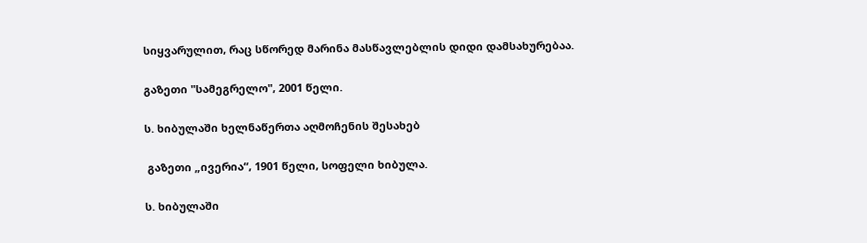სიყვარულით, რაც სწორედ მარინა მასწავლებლის დიდი დამსახურებაა.

გაზეთი "სამეგრელო", 2001 წელი.

ს. ხიბულაში ხელნაწერთა აღმოჩენის შესახებ

 გაზეთი „ივერია“, 1901 წელი, სოფელი ხიბულა.

ს. ხიბულაში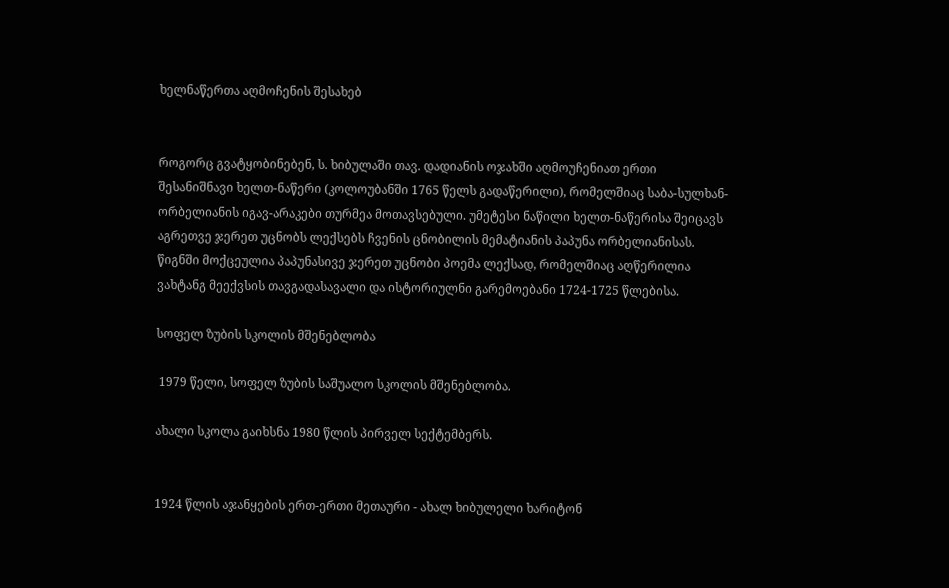ხელნაწერთა აღმოჩენის შესახებ


როგორც გვატყობინებენ, ს. ხიბულაში თავ. დადიანის ოჯახში აღმოუჩენიათ ერთი შესანიშნავი ხელთ-ნაწერი (კოლოუბანში 1765 წელს გადაწერილი), რომელშიაც საბა-სულხან-ორბელიანის იგავ-არაკები თურმეა მოთავსებული. უმეტესი ნაწილი ხელთ-ნაწერისა შეიცავს აგრეთვე ჯერეთ უცნობს ლექსებს ჩვენის ცნობილის მემატიანის პაპუნა ორბელიანისას. წიგნში მოქცეულია პაპუნასივე ჯერეთ უცნობი პოემა ლექსად, რომელშიაც აღწერილია ვახტანგ მეექვსის თავგადასავალი და ისტორიულნი გარემოებანი 1724-1725 წლებისა.

სოფელ ზუბის სკოლის მშენებლობა

 1979 წელი, სოფელ ზუბის საშუალო სკოლის მშენებლობა.

ახალი სკოლა გაიხსნა 1980 წლის პირველ სექტემბერს.


1924 წლის აჯანყების ერთ-ერთი მეთაური - ახალ ხიბულელი ხარიტონ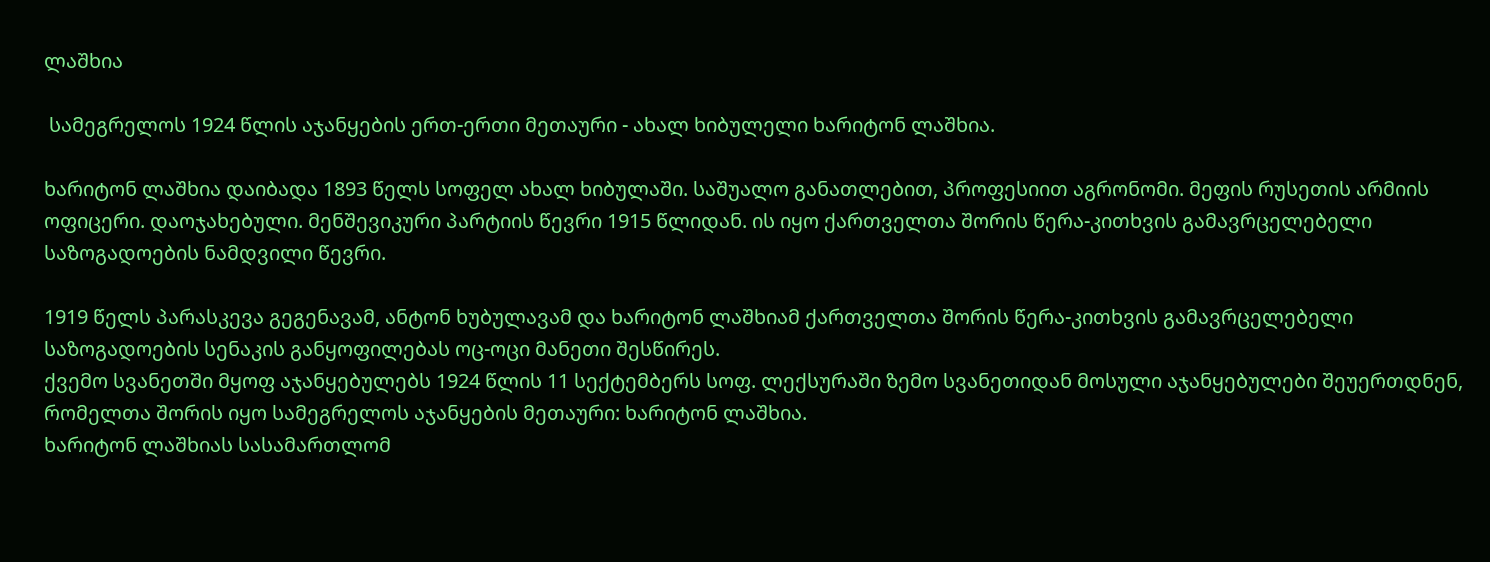ლაშხია

 სამეგრელოს 1924 წლის აჯანყების ერთ-ერთი მეთაური - ახალ ხიბულელი ხარიტონ ლაშხია.

ხარიტონ ლაშხია დაიბადა 1893 წელს სოფელ ახალ ხიბულაში. საშუალო განათლებით, პროფესიით აგრონომი. მეფის რუსეთის არმიის ოფიცერი. დაოჯახებული. მენშევიკური პარტიის წევრი 1915 წლიდან. ის იყო ქართველთა შორის წერა-კითხვის გამავრცელებელი საზოგადოების ნამდვილი წევრი.

1919 წელს პარასკევა გეგენავამ, ანტონ ხუბულავამ და ხარიტონ ლაშხიამ ქართველთა შორის წერა-კითხვის გამავრცელებელი საზოგადოების სენაკის განყოფილებას ოც-ოცი მანეთი შესწირეს.
ქვემო სვანეთში მყოფ აჯანყებულებს 1924 წლის 11 სექტემბერს სოფ. ლექსურაში ზემო სვანეთიდან მოსული აჯანყებულები შეუერთდნენ, რომელთა შორის იყო სამეგრელოს აჯანყების მეთაური: ხარიტონ ლაშხია.
ხარიტონ ლაშხიას სასამართლომ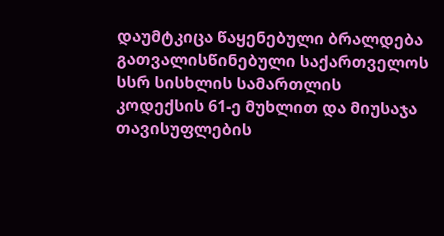დაუმტკიცა წაყენებული ბრალდება გათვალისწინებული საქართველოს სსრ სისხლის სამართლის კოდექსის 61-ე მუხლით და მიუსაჯა თავისუფლების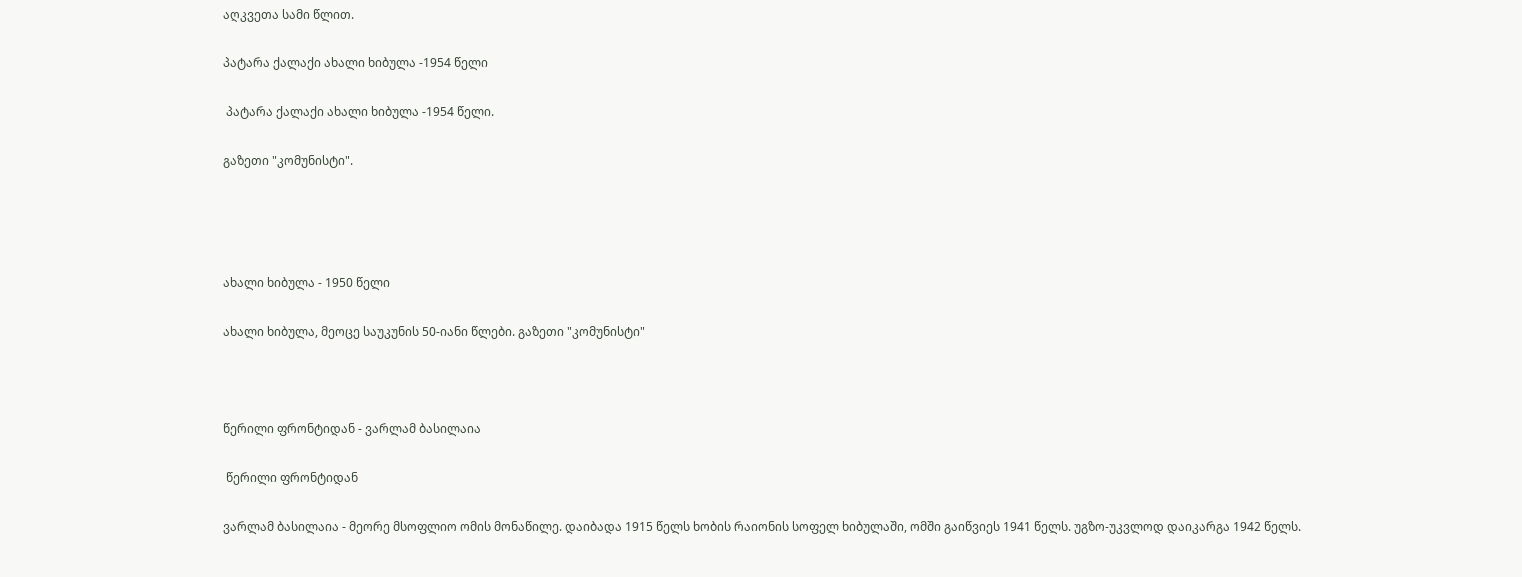აღკვეთა სამი წლით.

პატარა ქალაქი ახალი ხიბულა -1954 წელი

 პატარა ქალაქი ახალი ხიბულა -1954 წელი.

გაზეთი "კომუნისტი".




ახალი ხიბულა - 1950 წელი

ახალი ხიბულა, მეოცე საუკუნის 50-იანი წლები. გაზეთი "კომუნისტი"



წერილი ფრონტიდან - ვარლამ ბასილაია

 წერილი ფრონტიდან

ვარლამ ბასილაია - მეორე მსოფლიო ომის მონაწილე. დაიბადა 1915 წელს ხობის რაიონის სოფელ ხიბულაში, ომში გაიწვიეს 1941 წელს. უგზო-უკვლოდ დაიკარგა 1942 წელს.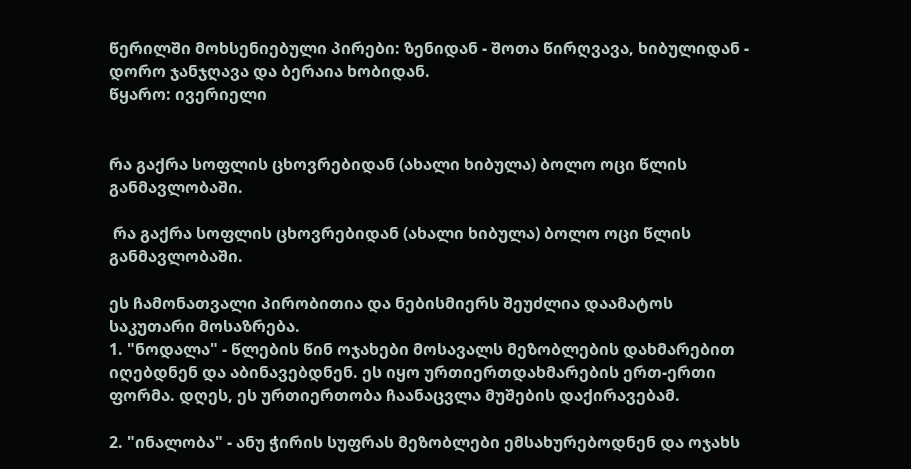წერილში მოხსენიებული პირები: ზენიდან - შოთა წირღვავა, ხიბულიდან - დორო ჯანჯღავა და ბერაია ხობიდან.
წყარო: ივერიელი


რა გაქრა სოფლის ცხოვრებიდან (ახალი ხიბულა) ბოლო ოცი წლის განმავლობაში.

 რა გაქრა სოფლის ცხოვრებიდან (ახალი ხიბულა) ბოლო ოცი წლის განმავლობაში.

ეს ჩამონათვალი პირობითია და ნებისმიერს შეუძლია დაამატოს საკუთარი მოსაზრება.
1. "ნოდალა" - წლების წინ ოჯახები მოსავალს მეზობლების დახმარებით იღებდნენ და აბინავებდნენ. ეს იყო ურთიერთდახმარების ერთ-ერთი ფორმა. დღეს, ეს ურთიერთობა ჩაანაცვლა მუშების დაქირავებამ.

2. "ინალობა" - ანუ ჭირის სუფრას მეზობლები ემსახურებოდნენ და ოჯახს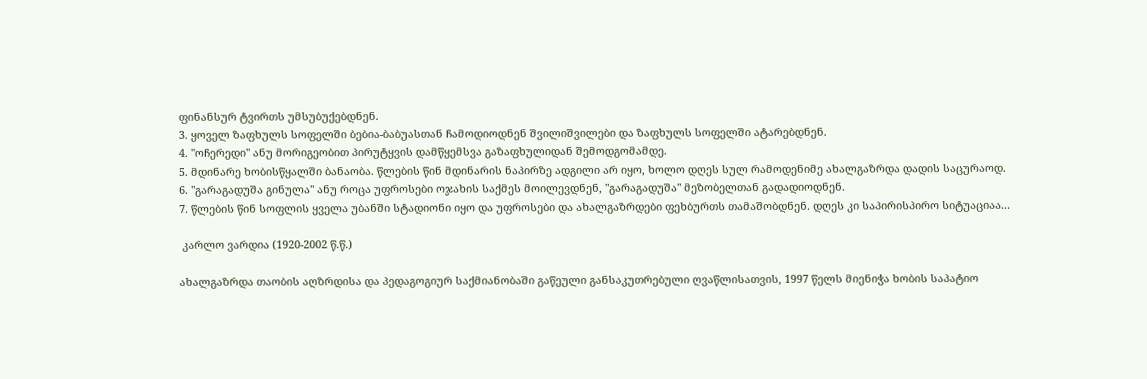ფინანსურ ტვირთს უმსუბუქებდნენ.
3. ყოველ ზაფხულს სოფელში ბებია-ბაბუასთან ჩამოდიოდნენ შვილიშვილები და ზაფხულს სოფელში ატარებდნენ.
4. "ოჩერედი" ანუ მორიგეობით პირუტყვის დამწყემსვა გაზაფხულიდან შემოდგომამდე.
5. მდინარე ხობისწყალში ბანაობა. წლების წინ მდინარის ნაპირზე ადგილი არ იყო, ხოლო დღეს სულ რამოდენიმე ახალგაზრდა დადის საცურაოდ.
6. "გარაგადუშა გინულა" ანუ როცა უფროსები ოჯახის საქმეს მოილევდნენ, "გარაგადუშა" მეზობელთან გადადიოდნენ.
7. წლების წინ სოფლის ყველა უბანში სტადიონი იყო და უფროსები და ახალგაზრდები ფეხბურთს თამაშობდნენ. დღეს კი საპირისპირო სიტუაციაა...

 კარლო ვარდია (1920-2002 წ.წ.)

ახალგაზრდა თაობის აღზრდისა და პედაგოგიურ საქმიანობაში გაწეული განსაკუთრებული ღვაწლისათვის, 1997 წელს მიენიჭა ხობის საპატიო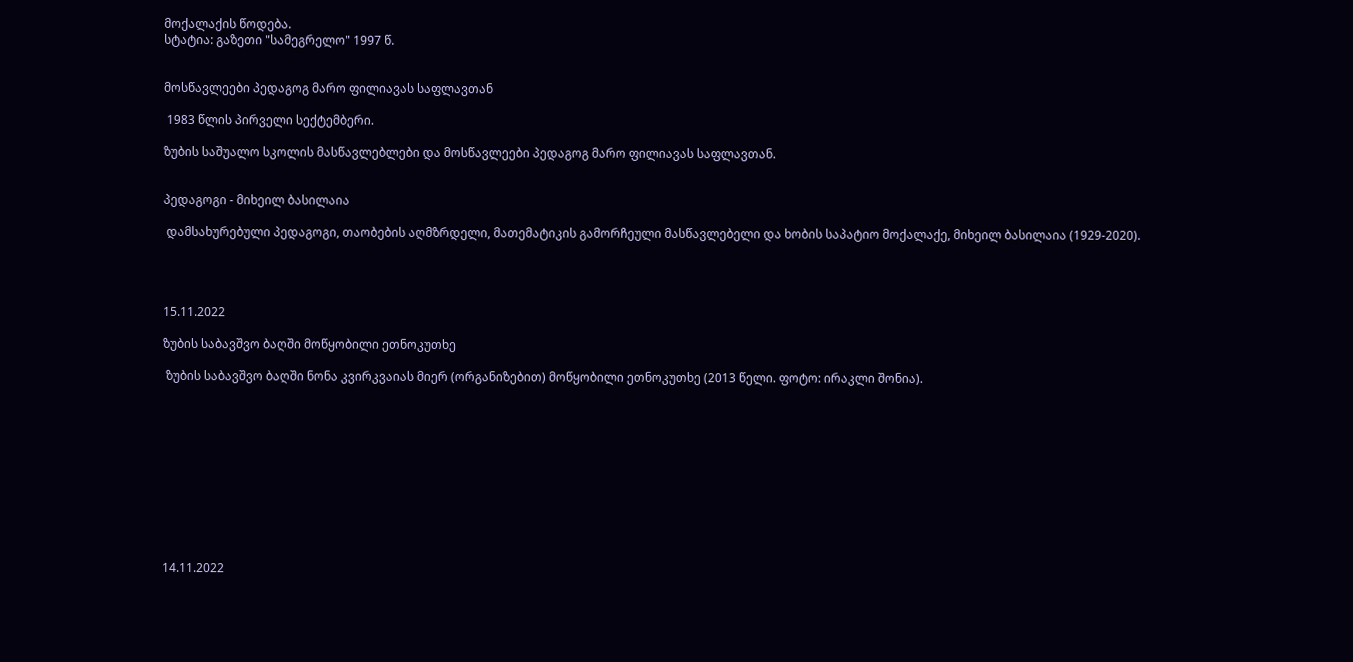მოქალაქის წოდება.
სტატია: გაზეთი "სამეგრელო" 1997 წ.


მოსწავლეები პედაგოგ მარო ფილიავას საფლავთან

 1983 წლის პირველი სექტემბერი.

ზუბის საშუალო სკოლის მასწავლებლები და მოსწავლეები პედაგოგ მარო ფილიავას საფლავთან.


პედაგოგი - მიხეილ ბასილაია

 დამსახურებული პედაგოგი, თაობების აღმზრდელი, მათემატიკის გამორჩეული მასწავლებელი და ხობის საპატიო მოქალაქე, მიხეილ ბასილაია (1929-2020).




15.11.2022

ზუბის საბავშვო ბაღში მოწყობილი ეთნოკუთხე

 ზუბის საბავშვო ბაღში ნონა კვირკვაიას მიერ (ორგანიზებით) მოწყობილი ეთნოკუთხე (2013 წელი. ფოტო: ირაკლი შონია).











14.11.2022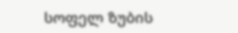სოფელ ზუბის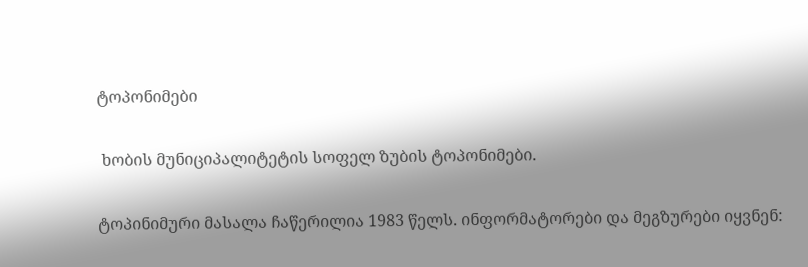ტოპონიმები

 ხობის მუნიციპალიტეტის სოფელ ზუბის ტოპონიმები.

ტოპინიმური მასალა ჩაწერილია 1983 წელს. ინფორმატორები და მეგზურები იყვნენ: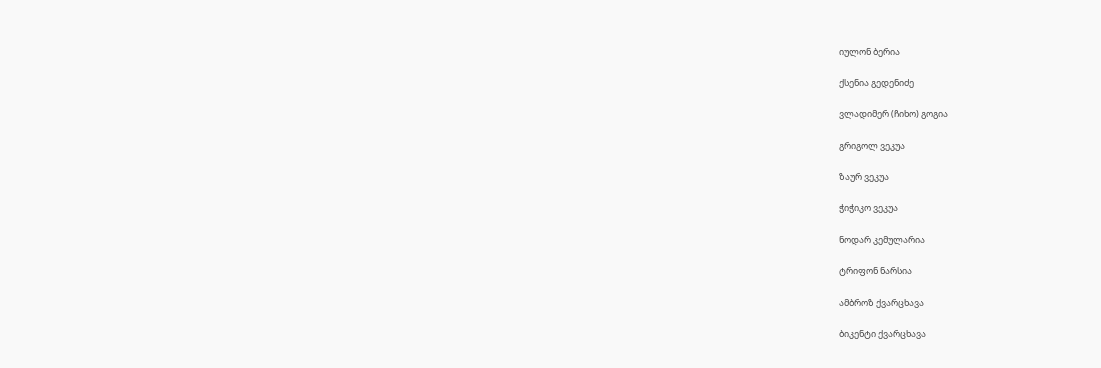იულონ ბერია

ქსენია გედენიძე

ვლადიმერ (ჩიხო) გოგია

გრიგოლ ვეკუა

ზაურ ვეკუა

ჭიჭიკო ვეკუა

ნოდარ კემულარია

ტრიფონ ნარსია

ამბროზ ქვარცხავა

ბიკენტი ქვარცხავა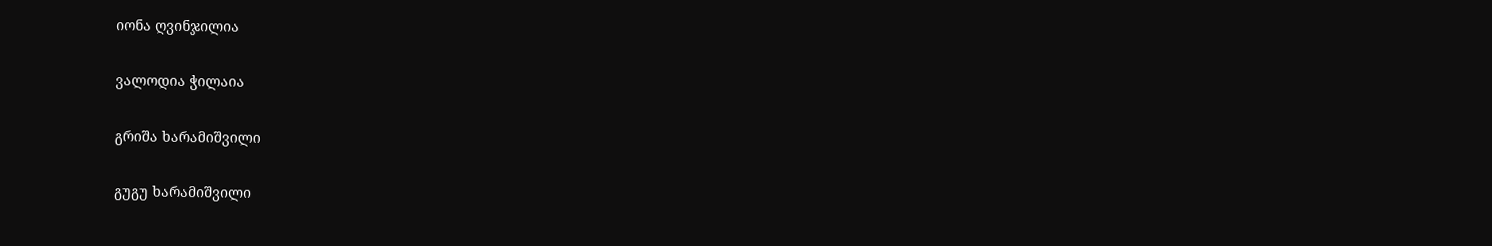იონა ღვინჯილია

ვალოდია ჭილაია

გრიშა ხარამიშვილი

გუგუ ხარამიშვილი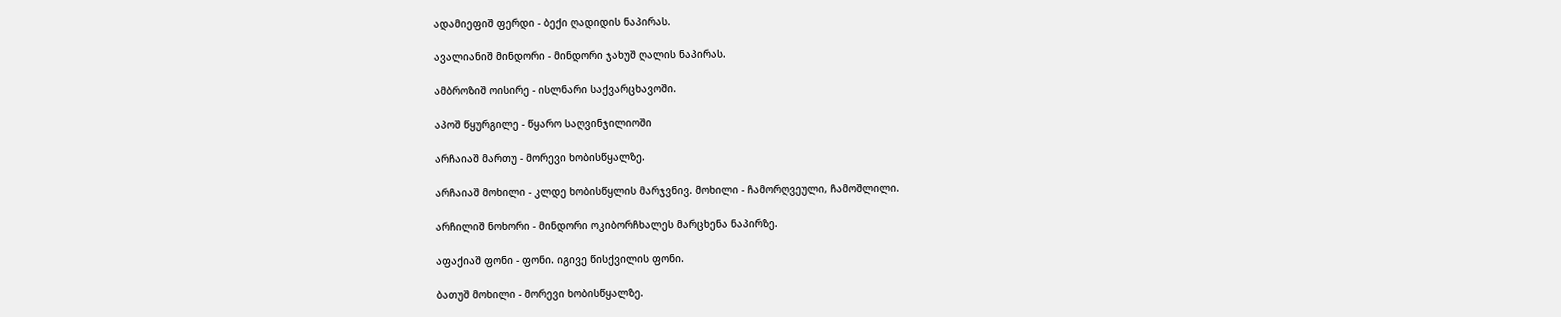ადამიეფიშ ფერდი - ბექი ღადიდის ნაპირას.

ავალიანიშ მინდორი - მინდორი ჯახუშ ღალის ნაპირას.

ამბროზიშ ოისირე - ისლნარი საქვარცხავოში.

აპოშ წყურგილე - წყარო საღვინჯილიოში

არჩაიაშ მართუ - მორევი ხობისწყალზე.

არჩაიაშ მოხილი - კლდე ხობისწყლის მარჯვნივ. მოხილი - ჩამორღვეული, ჩამოშლილი.

არჩილიშ ნოხორი - მინდორი ოკიბორჩხალეს მარცხენა ნაპირზე.

აფაქიაშ ფონი - ფონი. იგივე წისქვილის ფონი.

ბათუშ მოხილი - მორევი ხობისწყალზე.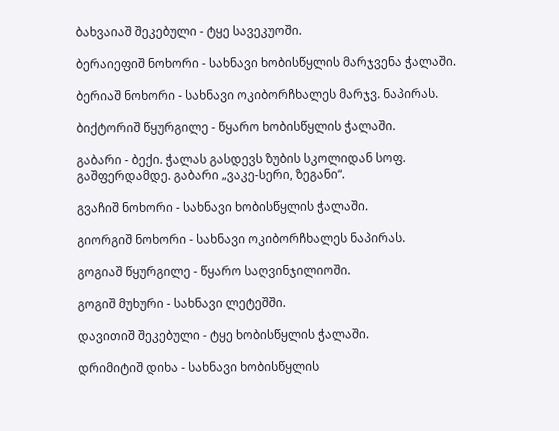ბახვაიაშ შეკებული - ტყე სავეკუოში.

ბერაიეფიშ ნოხორი - სახნავი ხობისწყლის მარჯვენა ჭალაში.

ბერიაშ ნოხორი - სახნავი ოკიბორჩხალეს მარჯვ. ნაპირას.

ბიქტორიშ წყურგილე - წყარო ხობისწყლის ჭალაში.

გაბარი - ბექი. ჭალას გასდევს ზუბის სკოლიდან სოფ. გაშფერდამდე. გაბარი „ვაკე-სერი, ზეგანი“.

გვაჩიშ ნოხორი - სახნავი ხობისწყლის ჭალაში.

გიორგიშ ნოხორი - სახნავი ოკიბორჩხალეს ნაპირას.

გოგიაშ წყურგილე - წყარო საღვინჯილიოში.

გოგიშ მუხური - სახნავი ლეტეშში.

დავითიშ შეკებული - ტყე ხობისწყლის ჭალაში.

დრიმიტიშ დიხა - სახნავი ხობისწყლის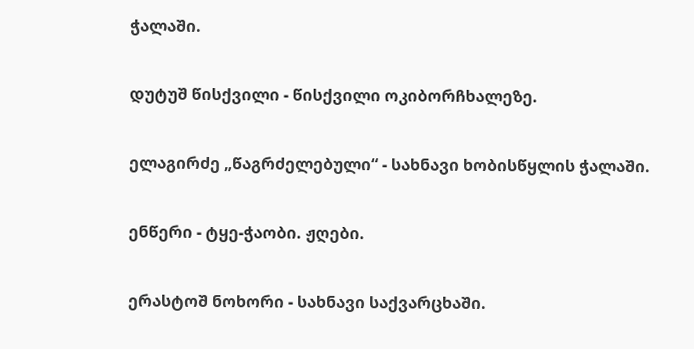ჭალაში.

დუტუშ წისქვილი - წისქვილი ოკიბორჩხალეზე.

ელაგირძე „წაგრძელებული“ - სახნავი ხობისწყლის ჭალაში.

ენწერი - ტყე-ჭაობი. ჟღები.

ერასტოშ ნოხორი - სახნავი საქვარცხაში.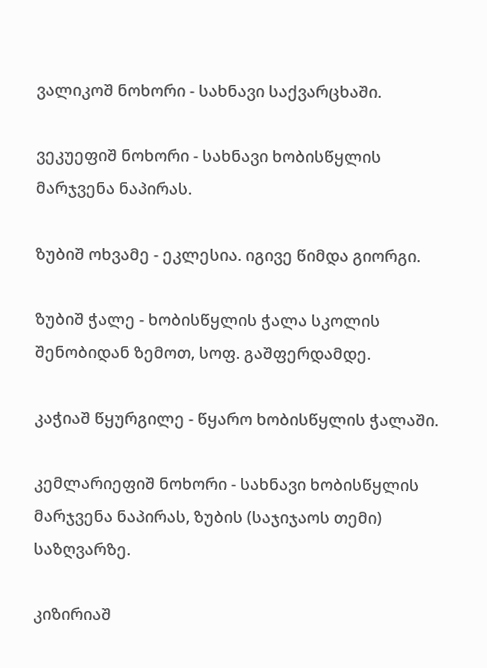ვალიკოშ ნოხორი - სახნავი საქვარცხაში.

ვეკუეფიშ ნოხორი - სახნავი ხობისწყლის მარჯვენა ნაპირას.

ზუბიშ ოხვამე - ეკლესია. იგივე წიმდა გიორგი.

ზუბიშ ჭალე - ხობისწყლის ჭალა სკოლის შენობიდან ზემოთ, სოფ. გაშფერდამდე.

კაჭიაშ წყურგილე - წყარო ხობისწყლის ჭალაში.

კემლარიეფიშ ნოხორი - სახნავი ხობისწყლის მარჯვენა ნაპირას, ზუბის (საჯიჯაოს თემი) საზღვარზე.

კიზირიაშ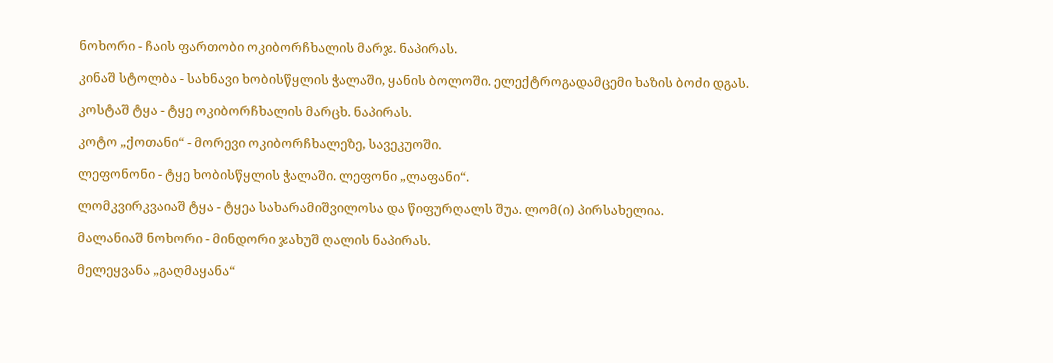ნოხორი - ჩაის ფართობი ოკიბორჩხალის მარჯ. ნაპირას.

კინაშ სტოლბა - სახნავი ხობისწყლის ჭალაში, ყანის ბოლოში. ელექტროგადამცემი ხაზის ბოძი დგას.

კოსტაშ ტყა - ტყე ოკიბორჩხალის მარცხ. ნაპირას.

კოტო „ქოთანი“ - მორევი ოკიბორჩხალეზე, სავეკუოში.

ლეფონონი - ტყე ხობისწყლის ჭალაში. ლეფონი „ლაფანი“.

ლომკვირკვაიაშ ტყა - ტყეა სახარამიშვილოსა და წიფურღალს შუა. ლომ(ი) პირსახელია.

მალანიაშ ნოხორი - მინდორი ჯახუშ ღალის ნაპირას.

მელეყვანა „გაღმაყანა“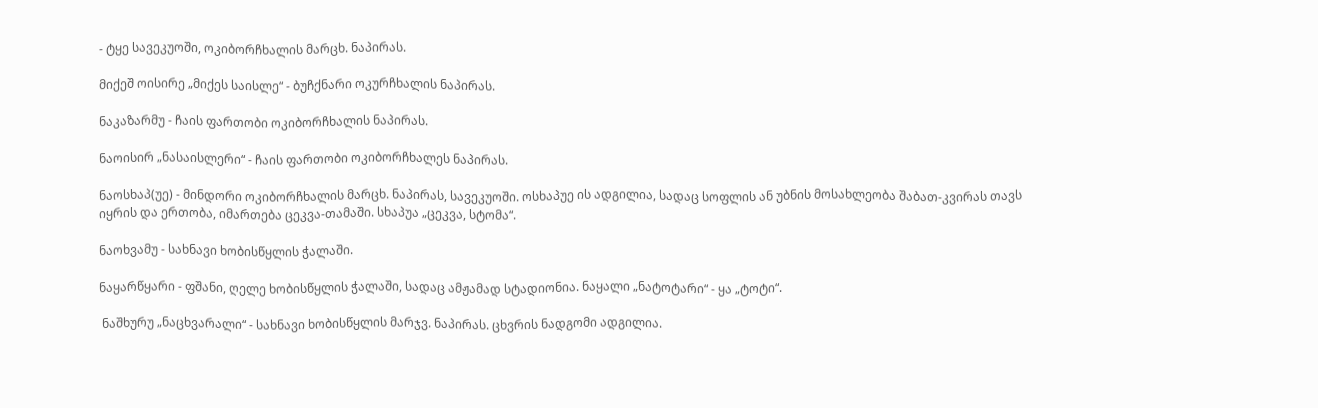- ტყე სავეკუოში, ოკიბორჩხალის მარცხ. ნაპირას.

მიქეშ ოისირე „მიქეს საისლე“ - ბუჩქნარი ოკურჩხალის ნაპირას.

ნაკაზარმუ - ჩაის ფართობი ოკიბორჩხალის ნაპირას.

ნაოისირ „ნასაისლერი“ - ჩაის ფართობი ოკიბორჩხალეს ნაპირას.

ნაოსხაპ(უე) - მინდორი ოკიბორჩხალის მარცხ. ნაპირას, სავეკუოში. ოსხაპუე ის ადგილია, სადაც სოფლის ან უბნის მოსახლეობა შაბათ-კვირას თავს იყრის და ერთობა, იმართება ცეკვა-თამაში. სხაპუა „ცეკვა, სტომა“.

ნაოხვამუ - სახნავი ხობისწყლის ჭალაში.

ნაყარწყარი - ფშანი, ღელე ხობისწყლის ჭალაში, სადაც ამჟამად სტადიონია. ნაყალი „ნატოტარი“ - ყა „ტოტი“.

 ნაშხურუ „ნაცხვარალი“ - სახნავი ხობისწყლის მარჯვ. ნაპირას. ცხვრის ნადგომი ადგილია.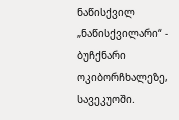ნაწისქვილ „ნაწისქვილარი“ - ბუჩქნარი ოკიბორჩხალეზე, სავეკუოში.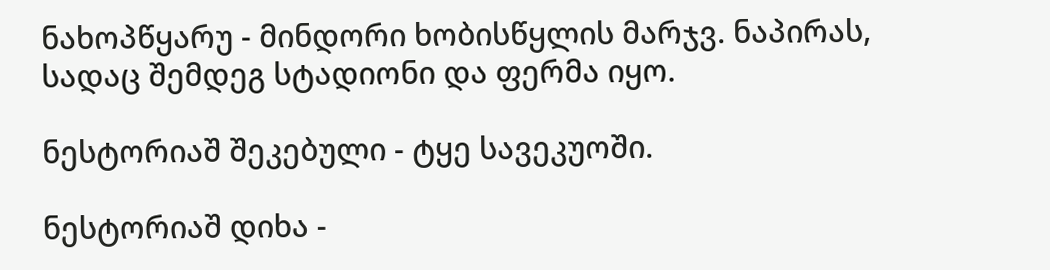ნახოპწყარუ - მინდორი ხობისწყლის მარჯვ. ნაპირას, სადაც შემდეგ სტადიონი და ფერმა იყო.

ნესტორიაშ შეკებული - ტყე სავეკუოში.

ნესტორიაშ დიხა -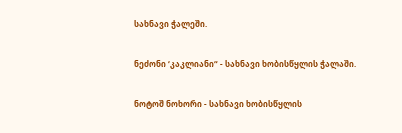სახნავი ჭალეში.

ნეძონი ‘კაკლიანი“ - სახნავი ხობისწყლის ჭალაში.

ნოტოშ ნოხორი - სახნავი ხობისწყლის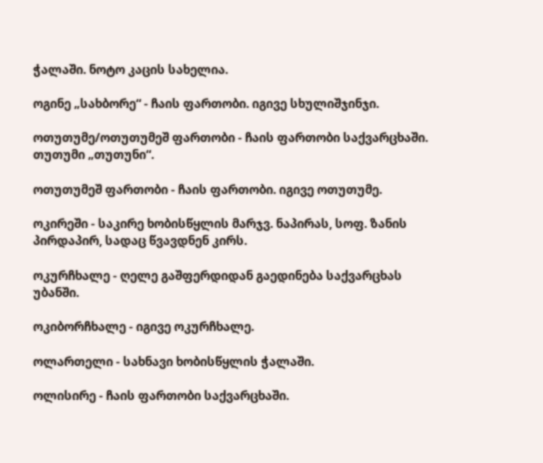ჭალაში. ნოტო კაცის სახელია.

ოგინე „სახბორე“ - ჩაის ფართობი. იგივე სხულიშჯინჯი.

ოთუთუმე/ოთუთუმეშ ფართობი - ჩაის ფართობი საქვარცხაში. თუთუმი „თუთუნი“.

ოთუთუმეშ ფართობი - ჩაის ფართობი. იგივე ოთუთუმე.

ოკირეში - საკირე ხობისწყლის მარჯვ. ნაპირას, სოფ. ზანის პირდაპირ, სადაც წვავდნენ კირს.

ოკურჩხალე - ღელე გაშფერდიდან გაედინება საქვარცხას უბანში.

ოკიბორჩხალე - იგივე ოკურჩხალე.

ოლართელი - სახნავი ხობისწყლის ჭალაში.

ოლისირე - ჩაის ფართობი საქვარცხაში.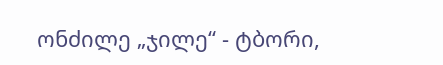ონძილე „ჯილე“ - ტბორი,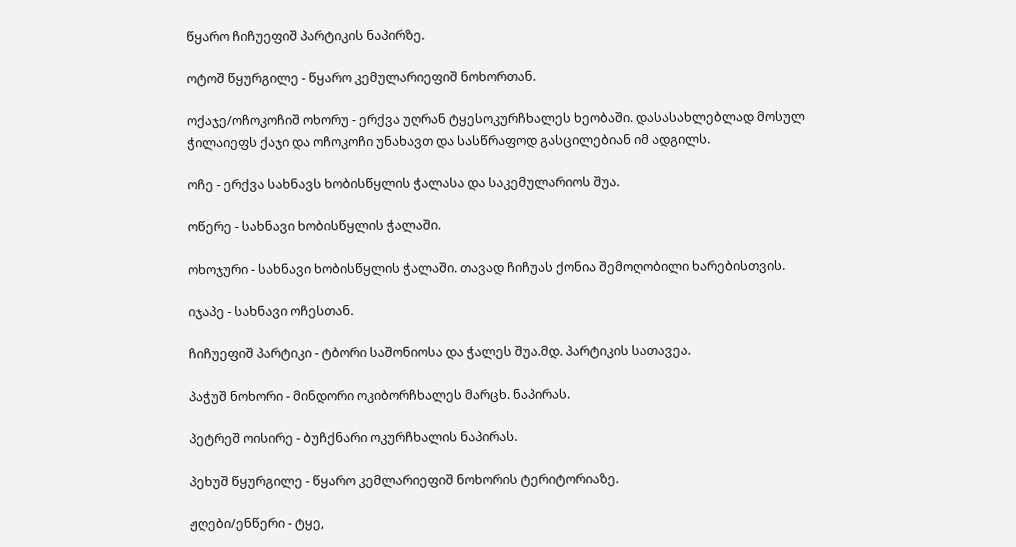წყარო ჩიჩუეფიშ პარტიკის ნაპირზე.

ოტოშ წყურგილე - წყარო კემულარიეფიშ ნოხორთან.

ოქაჯე/ოჩოკოჩიშ ოხორუ - ერქვა უღრან ტყესოკურჩხალეს ხეობაში. დასასახლებლად მოსულ ჭილაიეფს ქაჯი და ოჩოკოჩი უნახავთ და სასწრაფოდ გასცილებიან იმ ადგილს.

ოჩე - ერქვა სახნავს ხობისწყლის ჭალასა და საკემულარიოს შუა.

ოწერე - სახნავი ხობისწყლის ჭალაში.

ოხოჯური - სახნავი ხობისწყლის ჭალაში. თავად ჩიჩუას ქონია შემოღობილი ხარებისთვის.

იჯაპე - სახნავი ოჩესთან.

ჩიჩუეფიშ პარტიკი - ტბორი საშონიოსა და ჭალეს შუა.მდ. პარტიკის სათავეა.

პაჭუშ ნოხორი - მინდორი ოკიბორჩხალეს მარცხ. ნაპირას.

პეტრეშ ოისირე - ბუჩქნარი ოკურჩხალის ნაპირას.

პეხუშ წყურგილე - წყარო კემლარიეფიშ ნოხორის ტერიტორიაზე.

ჟღები/ენწერი - ტყე,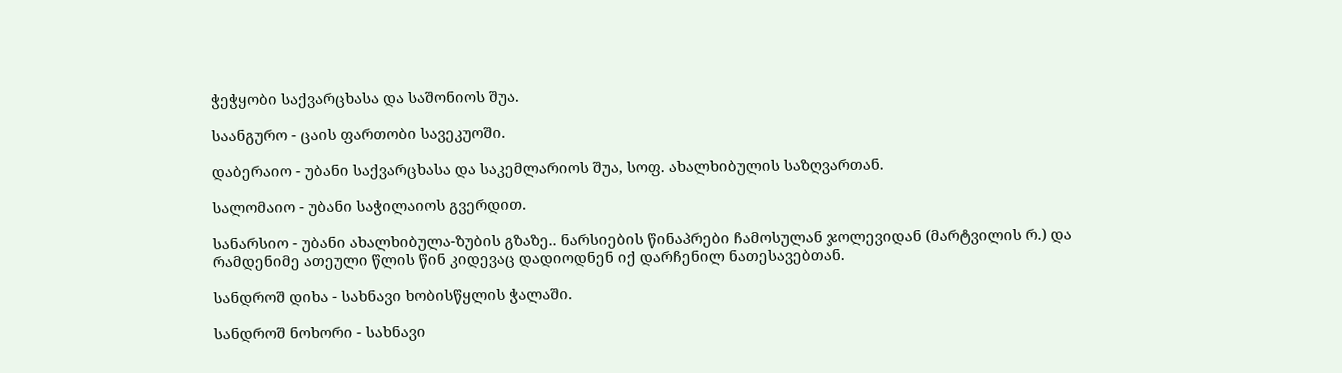ჭეჭყობი საქვარცხასა და საშონიოს შუა.

საანგურო - ცაის ფართობი სავეკუოში.

დაბერაიო - უბანი საქვარცხასა და საკემლარიოს შუა, სოფ. ახალხიბულის საზღვართან.

სალომაიო - უბანი საჭილაიოს გვერდით.

სანარსიო - უბანი ახალხიბულა-ზუბის გზაზე.. ნარსიების წინაპრები ჩამოსულან ჯოლევიდან (მარტვილის რ.) და რამდენიმე ათეული წლის წინ კიდევაც დადიოდნენ იქ დარჩენილ ნათესავებთან.

სანდროშ დიხა - სახნავი ხობისწყლის ჭალაში.

სანდროშ ნოხორი - სახნავი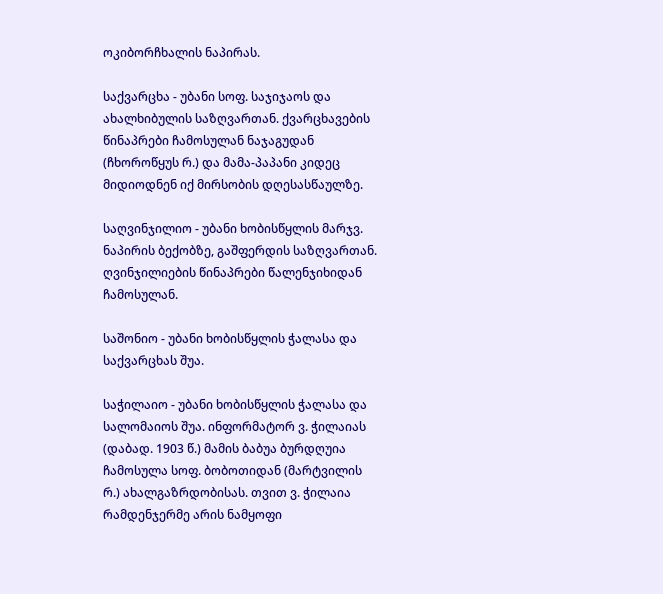ოკიბორჩხალის ნაპირას.

საქვარცხა - უბანი სოფ. საჯიჯაოს და ახალხიბულის საზღვართან. ქვარცხავების წინაპრები ჩამოსულან ნაჯაგუდან (ჩხოროწყუს რ.) და მამა-პაპანი კიდეც მიდიოდნენ იქ მირსობის დღესასწაულზე.

საღვინჯილიო - უბანი ხობისწყლის მარჯვ. ნაპირის ბექობზე, გაშფერდის საზღვართან. ღვინჯილიების წინაპრები წალენჯიხიდან ჩამოსულან.

საშონიო - უბანი ხობისწყლის ჭალასა და საქვარცხას შუა.

საჭილაიო - უბანი ხობისწყლის ჭალასა და სალომაიოს შუა. ინფორმატორ ვ. ჭილაიას (დაბად. 1903 წ.) მამის ბაბუა ბურდღუია ჩამოსულა სოფ. ბობოთიდან (მარტვილის რ.) ახალგაზრდობისას. თვით ვ. ჭილაია რამდენჯერმე არის ნამყოფი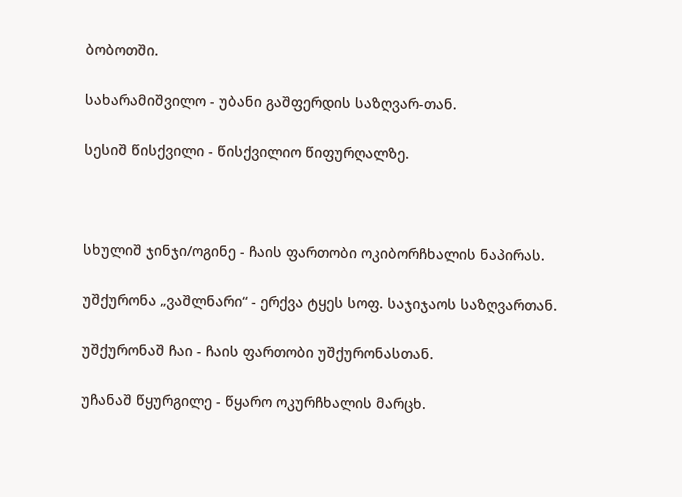ბობოთში.

სახარამიშვილო - უბანი გაშფერდის საზღვარ-თან.

სესიშ წისქვილი - წისქვილიო წიფურღალზე.



სხულიშ ჯინჯი/ოგინე - ჩაის ფართობი ოკიბორჩხალის ნაპირას.

უშქურონა „ვაშლნარი“ - ერქვა ტყეს სოფ. საჯიჯაოს საზღვართან.

უშქურონაშ ჩაი - ჩაის ფართობი უშქურონასთან.

უჩანაშ წყურგილე - წყარო ოკურჩხალის მარცხ.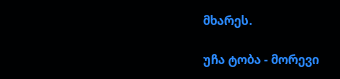მხარეს.

უჩა ტობა - მორევი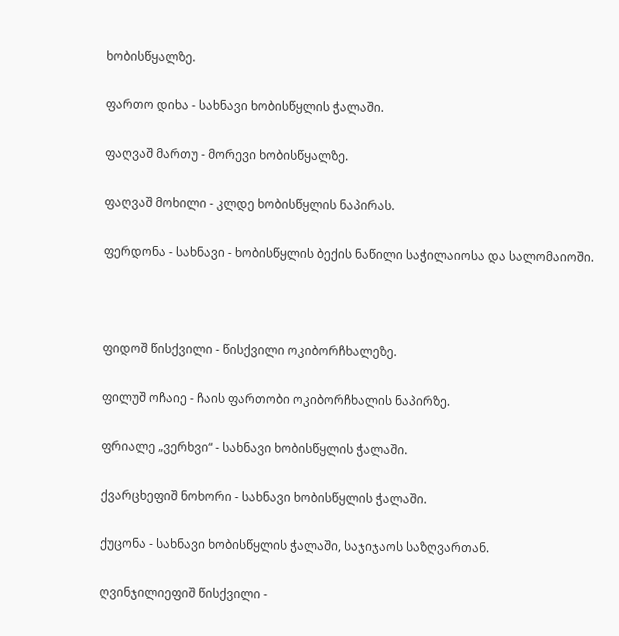ხობისწყალზე.

ფართო დიხა - სახნავი ხობისწყლის ჭალაში.

ფაღვაშ მართუ - მორევი ხობისწყალზე.

ფაღვაშ მოხილი - კლდე ხობისწყლის ნაპირას.

ფერდონა - სახნავი - ხობისწყლის ბექის ნაწილი საჭილაიოსა და სალომაიოში.



ფიდოშ წისქვილი - წისქვილი ოკიბორჩხალეზე.

ფილუშ ოჩაიე - ჩაის ფართობი ოკიბორჩხალის ნაპირზე.

ფრიალე „ვერხვი“ - სახნავი ხობისწყლის ჭალაში.

ქვარცხეფიშ ნოხორი - სახნავი ხობისწყლის ჭალაში.

ქუცონა - სახნავი ხობისწყლის ჭალაში, საჯიჯაოს საზღვართან.

ღვინჯილიეფიშ წისქვილი -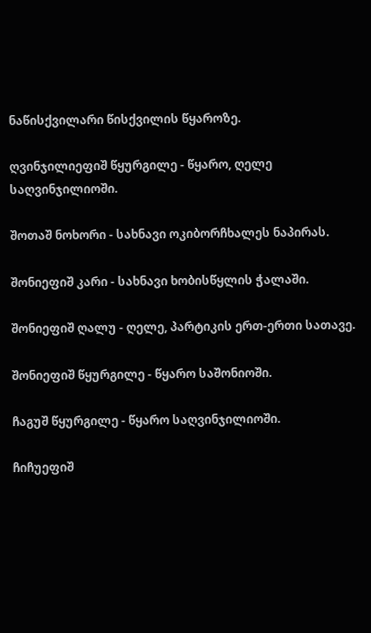ნაწისქვილარი წისქვილის წყაროზე.

ღვინჯილიეფიშ წყურგილე - წყარო, ღელე საღვინჯილიოში.

შოთაშ ნოხორი - სახნავი ოკიბორჩხალეს ნაპირას.

შონიეფიშ კარი - სახნავი ხობისწყლის ჭალაში.

შონიეფიშ ღალუ - ღელე, პარტიკის ერთ-ერთი სათავე.

შონიეფიშ წყურგილე - წყარო საშონიოში.

ჩაგუშ წყურგილე - წყარო საღვინჯილიოში.

ჩიჩუეფიშ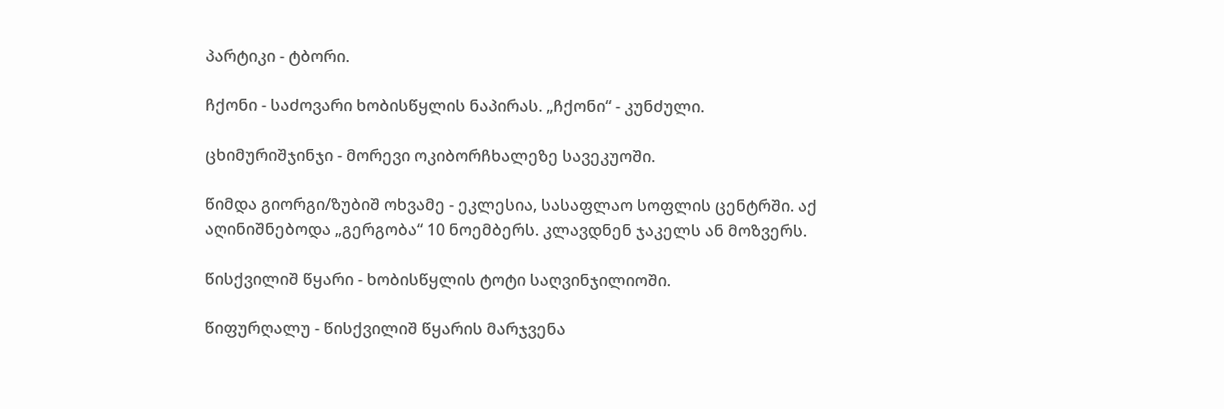პარტიკი - ტბორი.

ჩქონი - საძოვარი ხობისწყლის ნაპირას. „ჩქონი“ - კუნძული.

ცხიმურიშჯინჯი - მორევი ოკიბორჩხალეზე სავეკუოში.

წიმდა გიორგი/ზუბიშ ოხვამე - ეკლესია, სასაფლაო სოფლის ცენტრში. აქ აღინიშნებოდა „გერგობა“ 10 ნოემბერს. კლავდნენ ჯაკელს ან მოზვერს.

წისქვილიშ წყარი - ხობისწყლის ტოტი საღვინჯილიოში.

წიფურღალუ - წისქვილიშ წყარის მარჯვენა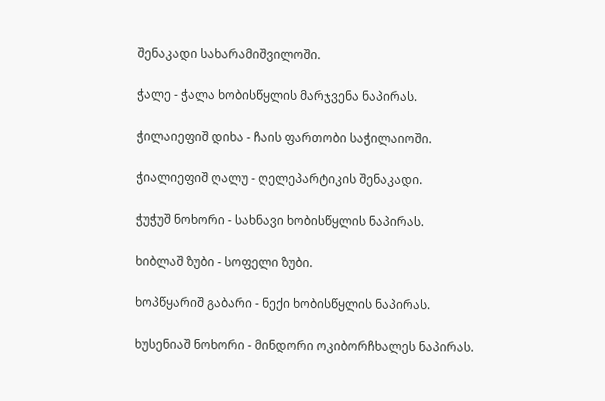შენაკადი სახარამიშვილოში.

ჭალე - ჭალა ხობისწყლის მარჯვენა ნაპირას.

ჭილაიეფიშ დიხა - ჩაის ფართობი საჭილაიოში.

ჭიალიეფიშ ღალუ - ღელეპარტიკის შენაკადი.

ჭუჭუშ ნოხორი - სახნავი ხობისწყლის ნაპირას.

ხიბლაშ ზუბი - სოფელი ზუბი.

ხოპწყარიშ გაბარი - ნექი ხობისწყლის ნაპირას.

ხუსენიაშ ნოხორი - მინდორი ოკიბორჩხალეს ნაპირას.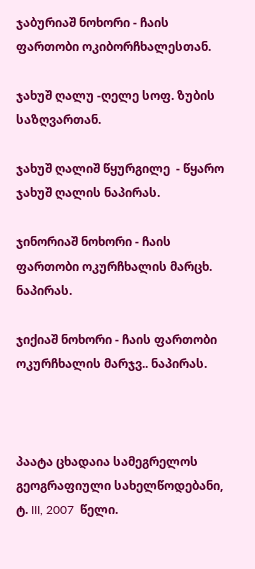ჯაბურიაშ ნოხორი - ჩაის ფართობი ოკიბორჩხალესთან.

ჯახუშ ღალუ -ღელე სოფ. ზუბის საზღვართან.

ჯახუშ ღალიშ წყურგილე  - წყარო ჯახუშ ღალის ნაპირას.

ჯინორიაშ ნოხორი - ჩაის ფართობი ოკურჩხალის მარცხ. ნაპირას.

ჯიქიაშ ნოხორი - ჩაის ფართობი ოკურჩხალის მარჯვ.. ნაპირას.



პაატა ცხადაია სამეგრელოს გეოგრაფიული სახელწოდებანი, ტ. III, 2007  წელი.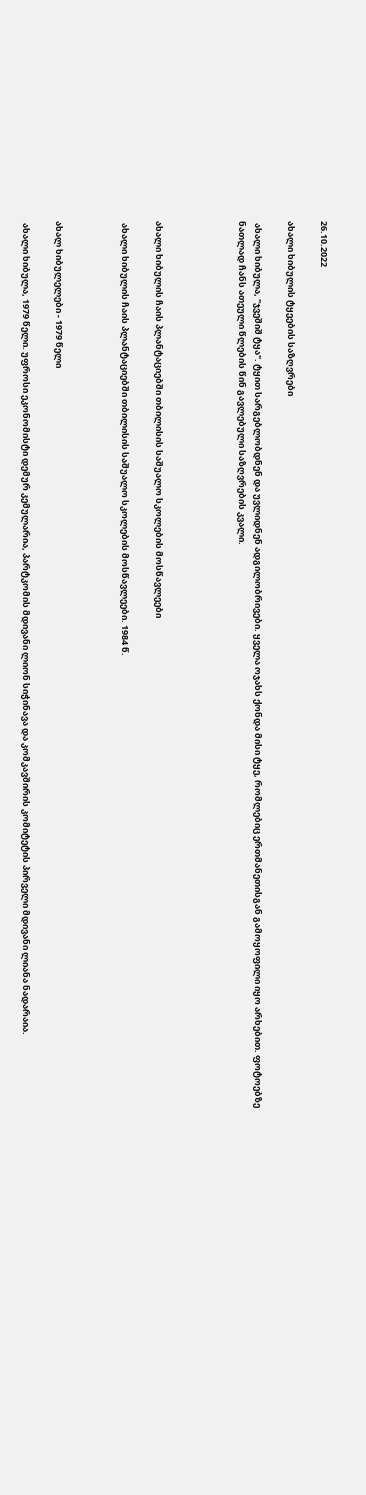26.10.2022

ახალი ხიბულის ტყეების საზღვრები

 ახალი ხიბულა, "ჯვეშიშ ტყა". ტყით სარგებლობდნენ და უვლიდნენ ადგილობრივები. ყველა ოჯახს ქონდა მისი ტყე, რომლებიც ერთმანეთისგან გამოყოფილი იყო არხებით. ფოტოებზე ნათლად ჩანს ათეული წლების წინ გავლებული საზღვრების კვალი.




ახალი ხიბულის ჩაის პლანტაციებში თბილისის საშუალო სკოლების მოსწავლეები

 ახალი ხიბულის ჩაის პლანტაციებში თბილისის საშუალო სკოლების მოსწავლეები. 1984 წ.



ახალ ხიბულელები - 1979 წელი

 ახალი ხიბულა, 1979 წელი. უფროსი ეკონომისტი დემურ კემულარია, პარტკომის მდივანი ლიონ სიჭინავა და კომკავშირის კომიტეტის პირველი მდივანი ლიანა ნადარაია.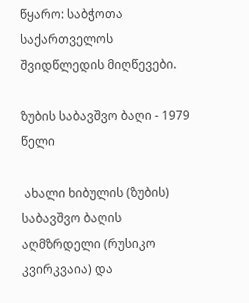წყარო: საბჭოთა საქართველოს შვიდწლედის მიღწევები.

ზუბის საბავშვო ბაღი - 1979 წელი

 ახალი ხიბულის (ზუბის) საბავშვო ბაღის აღმზრდელი (რუსიკო კვირკვაია) და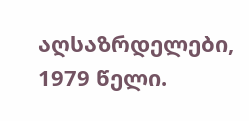აღსაზრდელები, 1979 წელი.